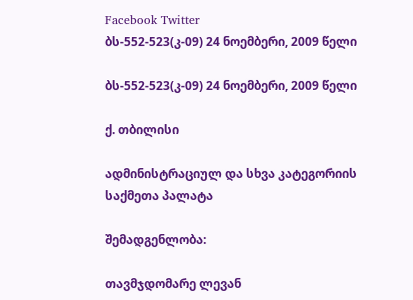Facebook Twitter
ბს-552-523(კ-09) 24 ნოემბერი, 2009 წელი

ბს-552-523(კ-09) 24 ნოემბერი, 2009 წელი

ქ. თბილისი

ადმინისტრაციულ და სხვა კატეგორიის საქმეთა პალატა

შემადგენლობა:

თავმჯდომარე ლევან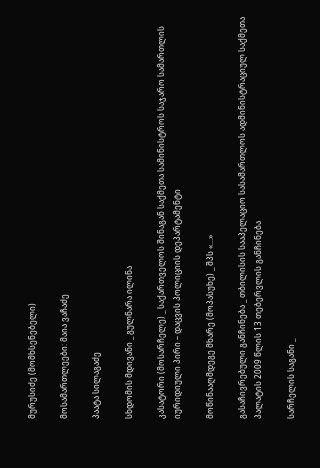მურუსიძე (მომხსენებელი)

მოსამართლეები: მაია ვაჩაძე

პაატა სილაგაძე

სხდომის მდივანი _ გულნარა ილინა

კასატორი (მოსარჩელე) _ საქართველოს შინაგან საქმეთა სამინისტროს საჯარო სამართლის იურიდიული პირი – დაცვის პოლიციის დეპარტამენტი

მოწინააღმდეგე მხარე (მოპასუხე) _ შპს «...»

გასაჩივრებული განჩინება _ თბილისის სააპელაციო სასამართლოს ადმინისტრაციულ საქმეთა პალატის 2009 წლის 13 თებერვლის განჩინება

სარჩელის საგანი _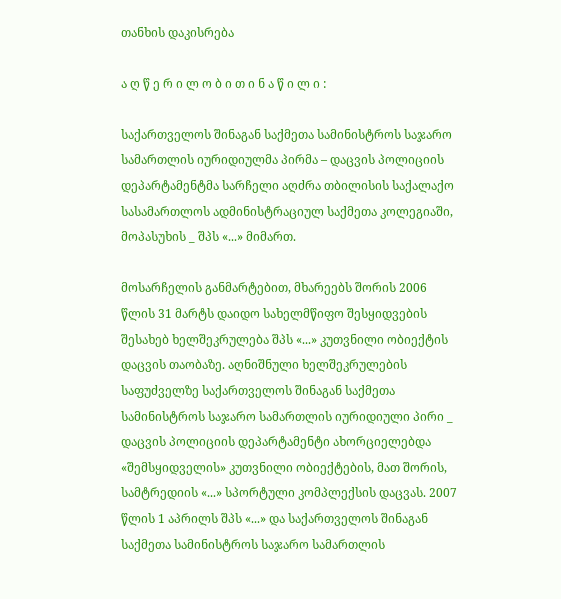თანხის დაკისრება

ა ღ წ ე რ ი ლ ო ბ ი თ ი ნ ა წ ი ლ ი :

საქართველოს შინაგან საქმეთა სამინისტროს საჯარო სამართლის იურიდიულმა პირმა – დაცვის პოლიციის დეპარტამენტმა სარჩელი აღძრა თბილისის საქალაქო სასამართლოს ადმინისტრაციულ საქმეთა კოლეგიაში, მოპასუხის _ შპს «...» მიმართ.

მოსარჩელის განმარტებით, მხარეებს შორის 2006 წლის 31 მარტს დაიდო სახელმწიფო შესყიდვების შესახებ ხელშეკრულება შპს «...» კუთვნილი ობიექტის დაცვის თაობაზე. აღნიშნული ხელშეკრულების საფუძველზე საქართველოს შინაგან საქმეთა სამინისტროს საჯარო სამართლის იურიდიული პირი _ დაცვის პოლიციის დეპარტამენტი ახორციელებდა «შემსყიდველის» კუთვნილი ობიექტების, მათ შორის, სამტრედიის «...» სპორტული კომპლექსის დაცვას. 2007 წლის 1 აპრილს შპს «...» და საქართველოს შინაგან საქმეთა სამინისტროს საჯარო სამართლის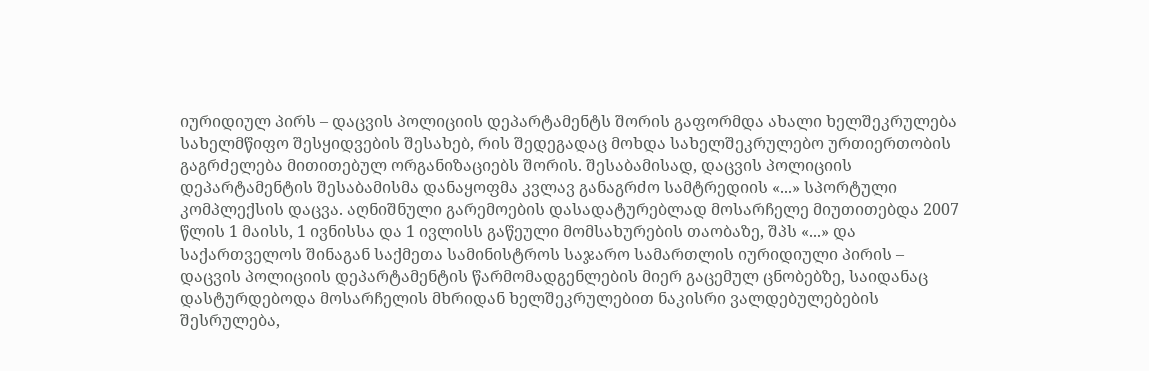იურიდიულ პირს – დაცვის პოლიციის დეპარტამენტს შორის გაფორმდა ახალი ხელშეკრულება სახელმწიფო შესყიდვების შესახებ, რის შედეგადაც მოხდა სახელშეკრულებო ურთიერთობის გაგრძელება მითითებულ ორგანიზაციებს შორის. შესაბამისად, დაცვის პოლიციის დეპარტამენტის შესაბამისმა დანაყოფმა კვლავ განაგრძო სამტრედიის «...» სპორტული კომპლექსის დაცვა. აღნიშნული გარემოების დასადატურებლად მოსარჩელე მიუთითებდა 2007 წლის 1 მაისს, 1 ივნისსა და 1 ივლისს გაწეული მომსახურების თაობაზე, შპს «...» და საქართველოს შინაგან საქმეთა სამინისტროს საჯარო სამართლის იურიდიული პირის – დაცვის პოლიციის დეპარტამენტის წარმომადგენლების მიერ გაცემულ ცნობებზე, საიდანაც დასტურდებოდა მოსარჩელის მხრიდან ხელშეკრულებით ნაკისრი ვალდებულებების შესრულება,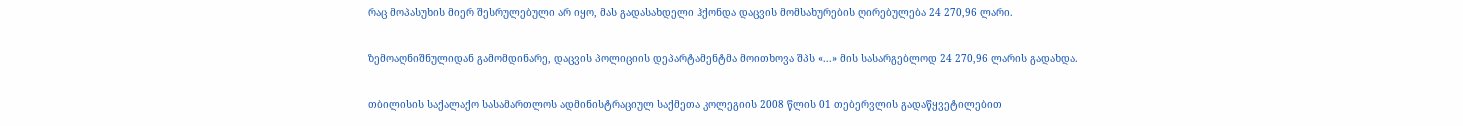რაც მოპასუხის მიერ შესრულებული არ იყო, მას გადასახდელი ჰქონდა დაცვის მომსახურების ღირებულება 24 270,96 ლარი.

ზემოაღნიშნულიდან გამომდინარე, დაცვის პოლიციის დეპარტამენტმა მოითხოვა შპს «...» მის სასარგებლოდ 24 270,96 ლარის გადახდა.

თბილისის საქალაქო სასამართლოს ადმინისტრაციულ საქმეთა კოლეგიის 2008 წლის 01 თებერვლის გადაწყვეტილებით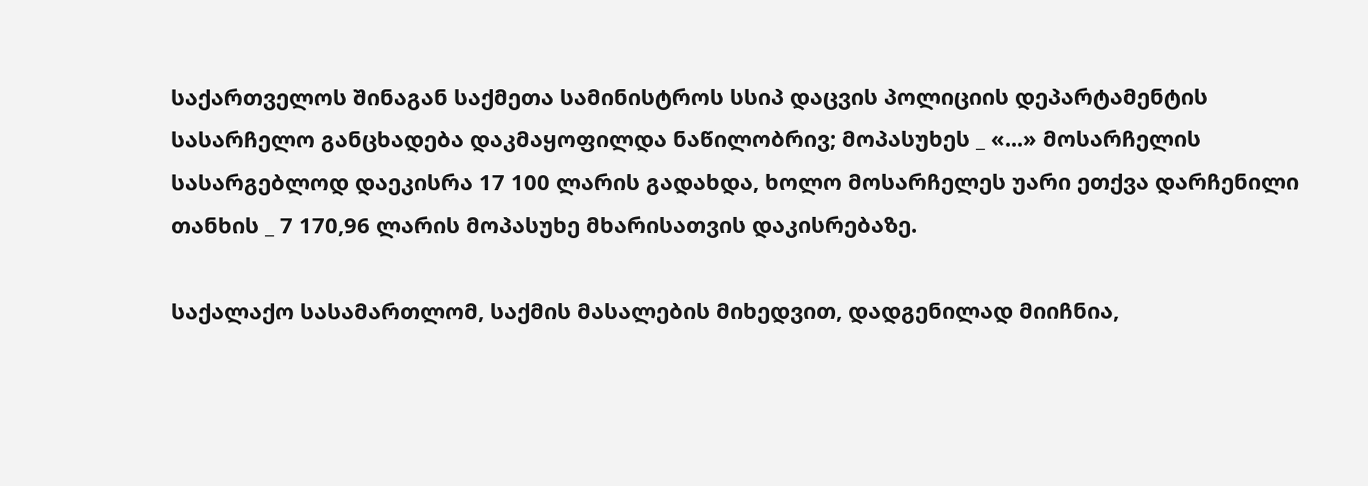საქართველოს შინაგან საქმეთა სამინისტროს სსიპ დაცვის პოლიციის დეპარტამენტის სასარჩელო განცხადება დაკმაყოფილდა ნაწილობრივ; მოპასუხეს _ «...» მოსარჩელის სასარგებლოდ დაეკისრა 17 100 ლარის გადახდა, ხოლო მოსარჩელეს უარი ეთქვა დარჩენილი თანხის _ 7 170,96 ლარის მოპასუხე მხარისათვის დაკისრებაზე.

საქალაქო სასამართლომ, საქმის მასალების მიხედვით, დადგენილად მიიჩნია,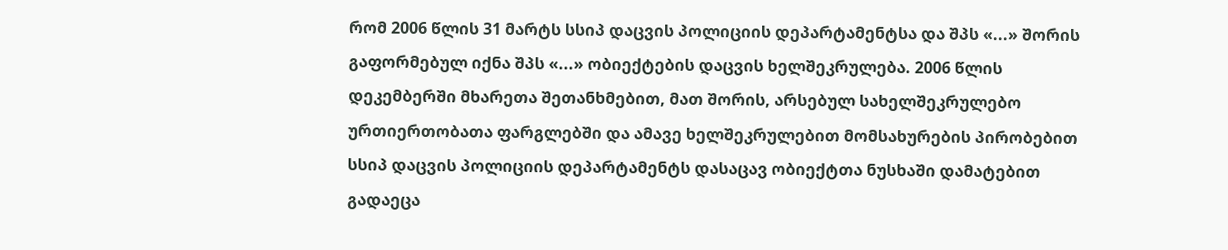რომ 2006 წლის 31 მარტს სსიპ დაცვის პოლიციის დეპარტამენტსა და შპს «...» შორის გაფორმებულ იქნა შპს «...» ობიექტების დაცვის ხელშეკრულება. 2006 წლის დეკემბერში მხარეთა შეთანხმებით, მათ შორის, არსებულ სახელშეკრულებო ურთიერთობათა ფარგლებში და ამავე ხელშეკრულებით მომსახურების პირობებით სსიპ დაცვის პოლიციის დეპარტამენტს დასაცავ ობიექტთა ნუსხაში დამატებით გადაეცა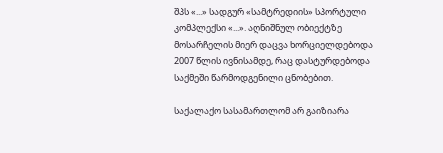შპს «...» სადგურ «სამტრედიის» სპორტული კომპლექსი «...». აღნიშნულ ობიექტზე მოსარჩელის მიერ დაცვა ხორციელდებოდა 2007 წლის ივნისამდე, რაც დასტურდებოდა საქმეში წარმოდგენილი ცნობებით.

საქალაქო სასამართლომ არ გაიზიარა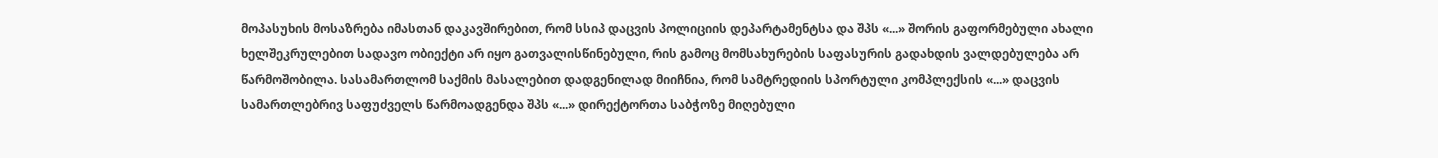მოპასუხის მოსაზრება იმასთან დაკავშირებით, რომ სსიპ დაცვის პოლიციის დეპარტამენტსა და შპს «...» შორის გაფორმებული ახალი ხელშეკრულებით სადავო ობიექტი არ იყო გათვალისწინებული, რის გამოც მომსახურების საფასურის გადახდის ვალდებულება არ წარმოშობილა. სასამართლომ საქმის მასალებით დადგენილად მიიჩნია, რომ სამტრედიის სპორტული კომპლექსის «...» დაცვის სამართლებრივ საფუძველს წარმოადგენდა შპს «...» დირექტორთა საბჭოზე მიღებული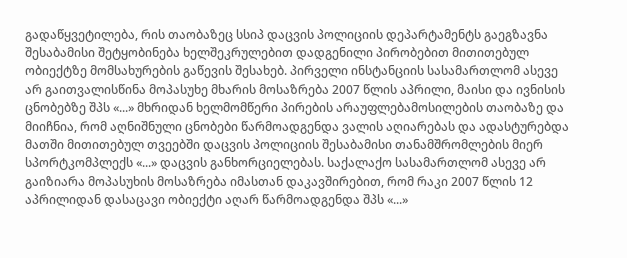გადაწყვეტილება, რის თაობაზეც სსიპ დაცვის პოლიციის დეპარტამენტს გაეგზავნა შესაბამისი შეტყობინება ხელშეკრულებით დადგენილი პირობებით მითითებულ ობიექტზე მომსახურების გაწევის შესახებ. პირველი ინსტანციის სასამართლომ ასევე არ გაითვალისწინა მოპასუხე მხარის მოსაზრება 2007 წლის აპრილი, მაისი და ივნისის ცნობებზე შპს «...» მხრიდან ხელმომწერი პირების არაუფლებამოსილების თაობაზე და მიიჩნია, რომ აღნიშნული ცნობები წარმოადგენდა ვალის აღიარებას და ადასტურებდა მათში მითითებულ თვეებში დაცვის პოლიციის შესაბამისი თანამშრომლების მიერ სპორტკომპლექს «...» დაცვის განხორციელებას. საქალაქო სასამართლომ ასევე არ გაიზიარა მოპასუხის მოსაზრება იმასთან დაკავშირებით, რომ რაკი 2007 წლის 12 აპრილიდან დასაცავი ობიექტი აღარ წარმოადგენდა შპს «...»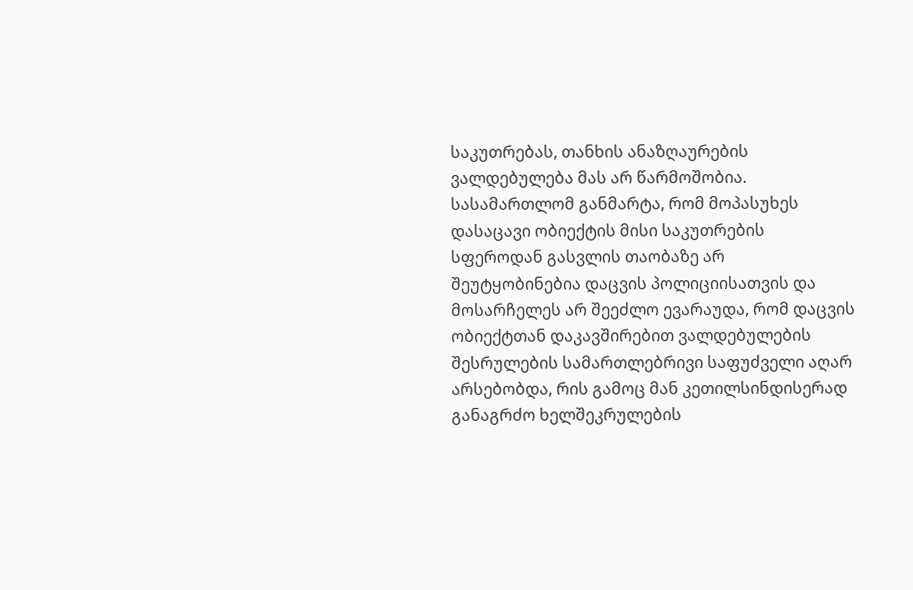საკუთრებას, თანხის ანაზღაურების ვალდებულება მას არ წარმოშობია. სასამართლომ განმარტა, რომ მოპასუხეს დასაცავი ობიექტის მისი საკუთრების სფეროდან გასვლის თაობაზე არ შეუტყობინებია დაცვის პოლიციისათვის და მოსარჩელეს არ შეეძლო ევარაუდა, რომ დაცვის ობიექტთან დაკავშირებით ვალდებულების შესრულების სამართლებრივი საფუძველი აღარ არსებობდა, რის გამოც მან კეთილსინდისერად განაგრძო ხელშეკრულების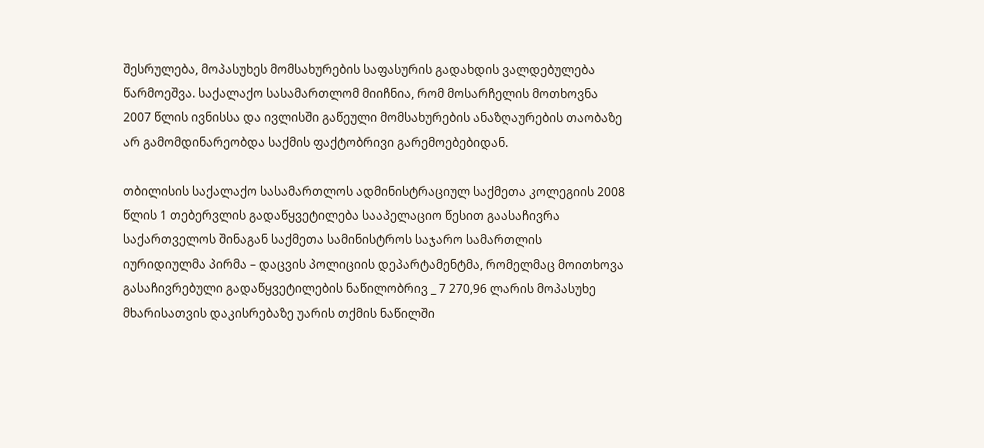შესრულება, მოპასუხეს მომსახურების საფასურის გადახდის ვალდებულება წარმოეშვა. საქალაქო სასამართლომ მიიჩნია, რომ მოსარჩელის მოთხოვნა 2007 წლის ივნისსა და ივლისში გაწეული მომსახურების ანაზღაურების თაობაზე არ გამომდინარეობდა საქმის ფაქტობრივი გარემოებებიდან.

თბილისის საქალაქო სასამართლოს ადმინისტრაციულ საქმეთა კოლეგიის 2008 წლის 1 თებერვლის გადაწყვეტილება სააპელაციო წესით გაასაჩივრა საქართველოს შინაგან საქმეთა სამინისტროს საჯარო სამართლის იურიდიულმა პირმა – დაცვის პოლიციის დეპარტამენტმა, რომელმაც მოითხოვა გასაჩივრებული გადაწყვეტილების ნაწილობრივ _ 7 270,96 ლარის მოპასუხე მხარისათვის დაკისრებაზე უარის თქმის ნაწილში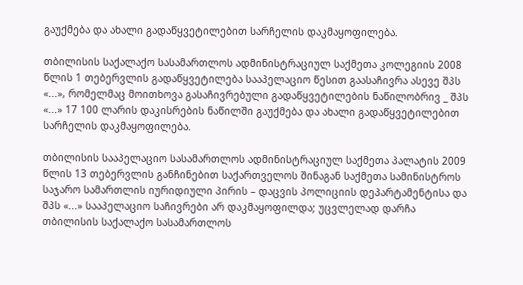გაუქმება და ახალი გადაწყვეტილებით სარჩელის დაკმაყოფილება.

თბილისის საქალაქო სასამართლოს ადმინისტრაციულ საქმეთა კოლეგიის 2008 წლის 1 თებერვლის გადაწყვეტილება სააპელაციო წესით გაასაჩივრა ასევე შპს «...», რომელმაც მოითხოვა გასაჩივრებული გადაწყვეტილების ნაწილობრივ _ შპს «...» 17 100 ლარის დაკისრების ნაწილში გაუქმება და ახალი გადაწყვეტილებით სარჩელის დაკმაყოფილება.

თბილისის სააპელაციო სასამართლოს ადმინისტრაციულ საქმეთა პალატის 2009 წლის 13 თებერვლის განჩინებით საქართველოს შინაგან საქმეთა სამინისტროს საჯარო სამართლის იურიდიული პირის – დაცვის პოლიციის დეპარტამენტისა და შპს «...» სააპელაციო საჩივრები არ დაკმაყოფილდა; უცვლელად დარჩა თბილისის საქალაქო სასამართლოს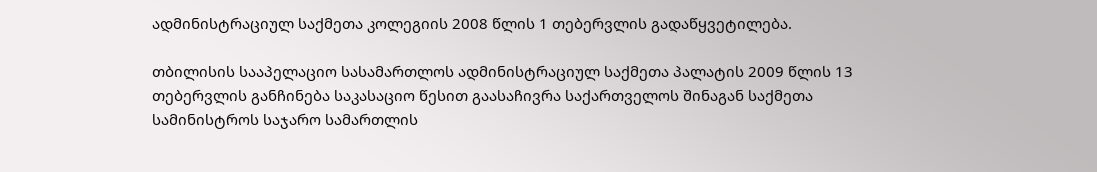ადმინისტრაციულ საქმეთა კოლეგიის 2008 წლის 1 თებერვლის გადაწყვეტილება.

თბილისის სააპელაციო სასამართლოს ადმინისტრაციულ საქმეთა პალატის 2009 წლის 13 თებერვლის განჩინება საკასაციო წესით გაასაჩივრა საქართველოს შინაგან საქმეთა სამინისტროს საჯარო სამართლის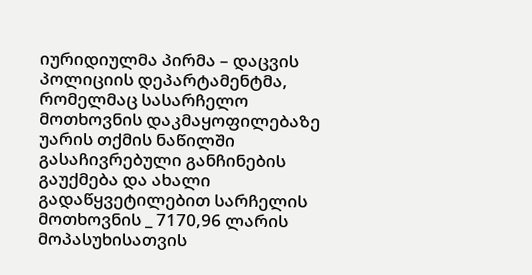იურიდიულმა პირმა – დაცვის პოლიციის დეპარტამენტმა, რომელმაც სასარჩელო მოთხოვნის დაკმაყოფილებაზე უარის თქმის ნაწილში გასაჩივრებული განჩინების გაუქმება და ახალი გადაწყვეტილებით სარჩელის მოთხოვნის _ 7170,96 ლარის მოპასუხისათვის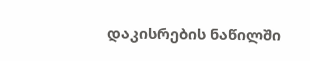დაკისრების ნაწილში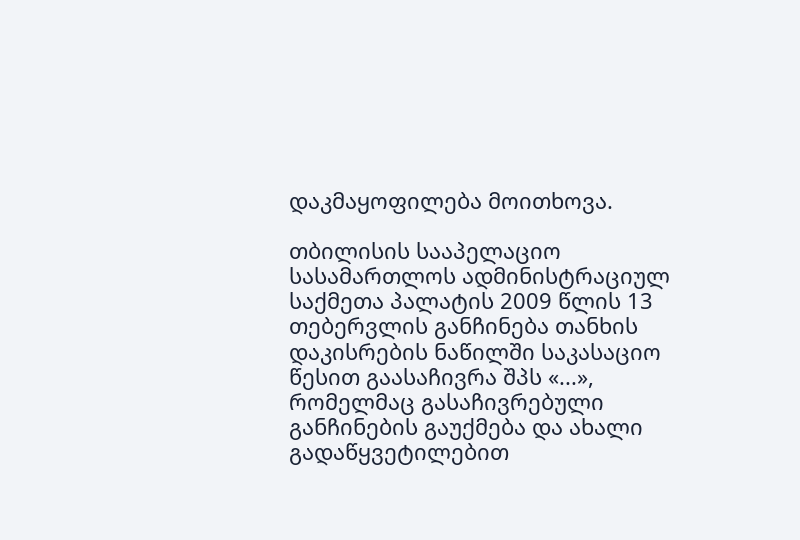დაკმაყოფილება მოითხოვა.

თბილისის სააპელაციო სასამართლოს ადმინისტრაციულ საქმეთა პალატის 2009 წლის 13 თებერვლის განჩინება თანხის დაკისრების ნაწილში საკასაციო წესით გაასაჩივრა შპს «...», რომელმაც გასაჩივრებული განჩინების გაუქმება და ახალი გადაწყვეტილებით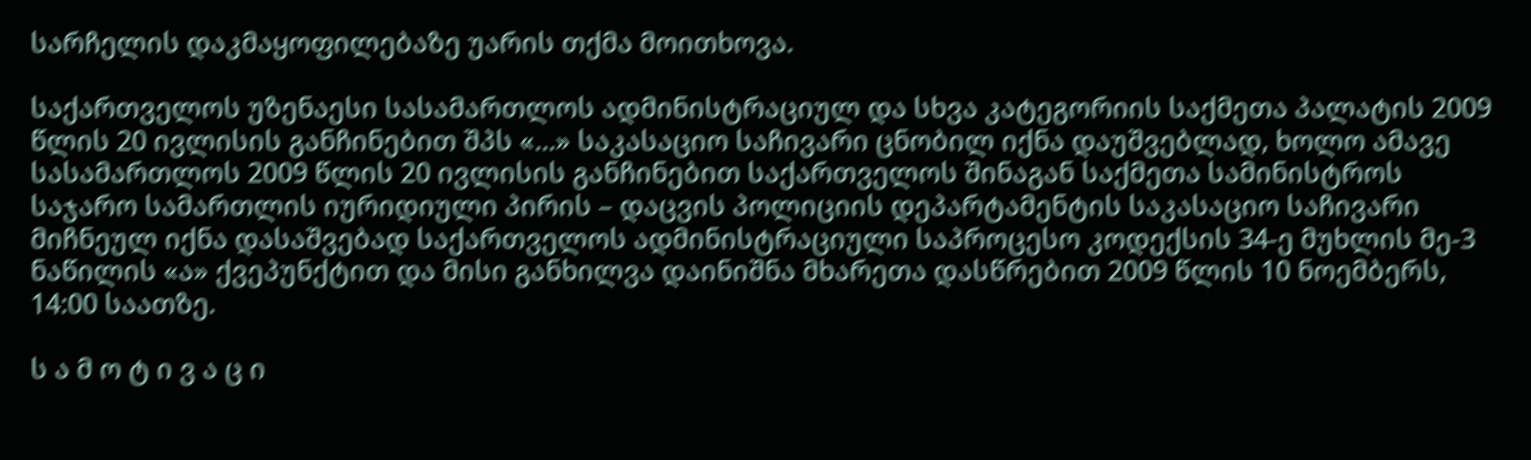სარჩელის დაკმაყოფილებაზე უარის თქმა მოითხოვა.

საქართველოს უზენაესი სასამართლოს ადმინისტრაციულ და სხვა კატეგორიის საქმეთა პალატის 2009 წლის 20 ივლისის განჩინებით შპს «...» საკასაციო საჩივარი ცნობილ იქნა დაუშვებლად, ხოლო ამავე სასამართლოს 2009 წლის 20 ივლისის განჩინებით საქართველოს შინაგან საქმეთა სამინისტროს საჯარო სამართლის იურიდიული პირის – დაცვის პოლიციის დეპარტამენტის საკასაციო საჩივარი მიჩნეულ იქნა დასაშვებად საქართველოს ადმინისტრაციული საპროცესო კოდექსის 34-ე მუხლის მე-3 ნაწილის «ა» ქვეპუნქტით და მისი განხილვა დაინიშნა მხარეთა დასწრებით 2009 წლის 10 ნოემბერს, 14:00 საათზე.

ს ა მ ო ტ ი ვ ა ც ი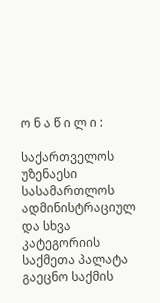ო ნ ა წ ი ლ ი :

საქართველოს უზენაესი სასამართლოს ადმინისტრაციულ და სხვა კატეგორიის საქმეთა პალატა გაეცნო საქმის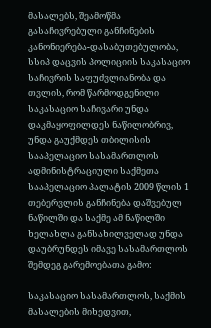მასალებს, შეამოწმა გასაჩივრებული განჩინების კანონიერება-დასაბუთებულობა, სსიპ დაცვის პოლიციის საკასაციო საჩივრის საფუძვლიანობა და თვლის, რომ წარმოდგენილი საკასაციო საჩივარი უნდა დაკმაყოფილდეს ნაწილობრივ, უნდა გაუქმდეს თბილისის სააპელაციო სასამართლოს ადმინისტრაციული საქმეთა სააპელაციო პალატის 2009 წლის 1 თებერვლის განჩინება დაშვებულ ნაწილში და საქმე ამ ნაწილში ხელახლა განსახილველად უნდა დაუბრუნდეს იმავე სასამართლოს შემდეგ გარემოებათა გამო:

საკასაციო სასამართლოს, საქმის მასალების მიხედვით,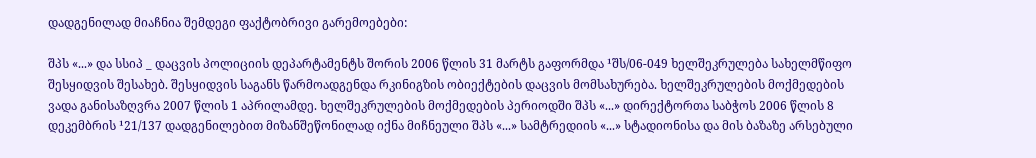დადგენილად მიაჩნია შემდეგი ფაქტობრივი გარემოებები:

შპს «...» და სსიპ _ დაცვის პოლიციის დეპარტამენტს შორის 2006 წლის 31 მარტს გაფორმდა ¹შს/06-049 ხელშეკრულება სახელმწიფო შესყიდვის შესახებ. შესყიდვის საგანს წარმოადგენდა რკინიგზის ობიექტების დაცვის მომსახურება. ხელშეკრულების მოქმედების ვადა განისაზღვრა 2007 წლის 1 აპრილამდე. ხელშეკრულების მოქმედების პერიოდში შპს «...» დირექტორთა საბჭოს 2006 წლის 8 დეკემბრის ¹21/137 დადგენილებით მიზანშეწონილად იქნა მიჩნეული შპს «...» სამტრედიის «...» სტადიონისა და მის ბაზაზე არსებული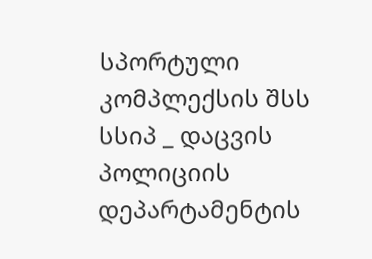სპორტული კომპლექსის შსს სსიპ _ დაცვის პოლიციის დეპარტამენტის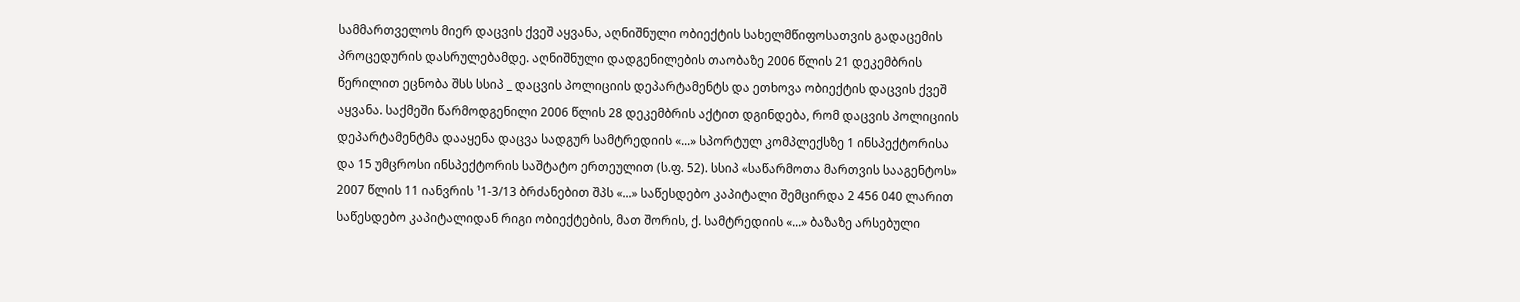სამმართველოს მიერ დაცვის ქვეშ აყვანა, აღნიშნული ობიექტის სახელმწიფოსათვის გადაცემის პროცედურის დასრულებამდე. აღნიშნული დადგენილების თაობაზე 2006 წლის 21 დეკემბრის წერილით ეცნობა შსს სსიპ _ დაცვის პოლიციის დეპარტამენტს და ეთხოვა ობიექტის დაცვის ქვეშ აყვანა. საქმეში წარმოდგენილი 2006 წლის 28 დეკემბრის აქტით დგინდება, რომ დაცვის პოლიციის დეპარტამენტმა დააყენა დაცვა სადგურ სამტრედიის «...» სპორტულ კომპლექსზე 1 ინსპექტორისა და 15 უმცროსი ინსპექტორის საშტატო ერთეულით (ს.ფ. 52). სსიპ «საწარმოთა მართვის სააგენტოს» 2007 წლის 11 იანვრის ¹1-3/13 ბრძანებით შპს «...» საწესდებო კაპიტალი შემცირდა 2 456 040 ლარით საწესდებო კაპიტალიდან რიგი ობიექტების, მათ შორის, ქ. სამტრედიის «...» ბაზაზე არსებული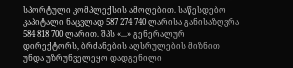სპორტული კომპლექსის ამოღებით. საწესდებო კაპიტალი ნაცვლად 587 274 740 ლარისა განისაზღვრა 584 818 700 ლარით. შპს «...» გენერალურ დირექტორს, ბრძანების აღსრულების მიზნით უნდა უზრუნველეყო დადგენილი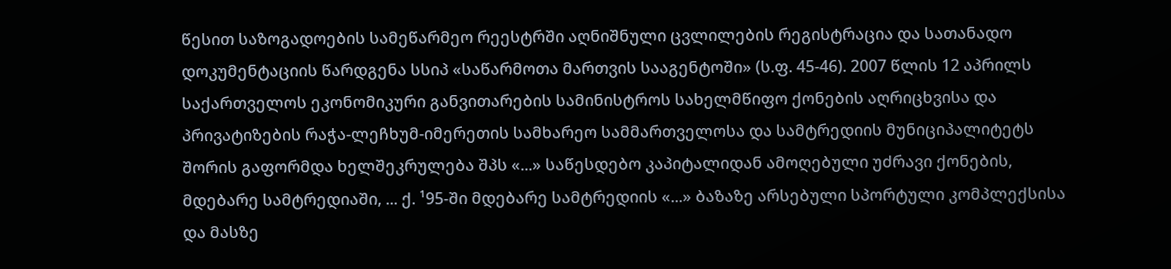წესით საზოგადოების სამეწარმეო რეესტრში აღნიშნული ცვლილების რეგისტრაცია და სათანადო დოკუმენტაციის წარდგენა სსიპ «საწარმოთა მართვის სააგენტოში» (ს.ფ. 45-46). 2007 წლის 12 აპრილს საქართველოს ეკონომიკური განვითარების სამინისტროს სახელმწიფო ქონების აღრიცხვისა და პრივატიზების რაჭა-ლეჩხუმ-იმერეთის სამხარეო სამმართველოსა და სამტრედიის მუნიციპალიტეტს შორის გაფორმდა ხელშეკრულება შპს «...» საწესდებო კაპიტალიდან ამოღებული უძრავი ქონების, მდებარე სამტრედიაში, ... ქ. ¹95-ში მდებარე სამტრედიის «...» ბაზაზე არსებული სპორტული კომპლექსისა და მასზე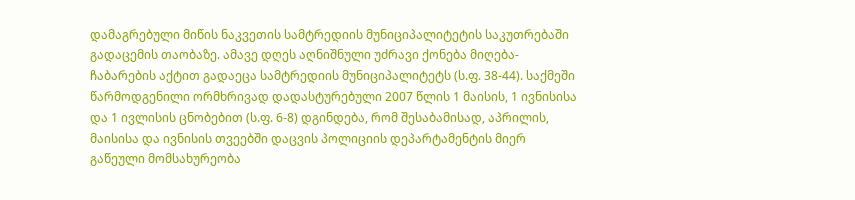დამაგრებული მიწის ნაკვეთის სამტრედიის მუნიციპალიტეტის საკუთრებაში გადაცემის თაობაზე. ამავე დღეს აღნიშნული უძრავი ქონება მიღება-ჩაბარების აქტით გადაეცა სამტრედიის მუნიციპალიტეტს (ს.ფ. 38-44). საქმეში წარმოდგენილი ორმხრივად დადასტურებული 2007 წლის 1 მაისის, 1 ივნისისა და 1 ივლისის ცნობებით (ს.ფ. 6-8) დგინდება, რომ შესაბამისად, აპრილის, მაისისა და ივნისის თვეებში დაცვის პოლიციის დეპარტამენტის მიერ გაწეული მომსახურეობა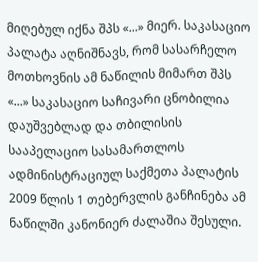მიღებულ იქნა შპს «...» მიერ. საკასაციო პალატა აღნიშნავს, რომ სასარჩელო მოთხოვნის ამ ნაწილის მიმართ შპს «...» საკასაციო საჩივარი ცნობილია დაუშვებლად და თბილისის სააპელაციო სასამართლოს ადმინისტრაციულ საქმეთა პალატის 2009 წლის 1 თებერვლის განჩინება ამ ნაწილში კანონიერ ძალაშია შესული.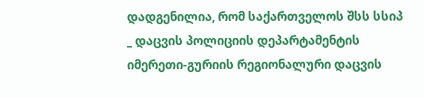დადგენილია, რომ საქართველოს შსს სსიპ _ დაცვის პოლიციის დეპარტამენტის იმერეთი-გურიის რეგიონალური დაცვის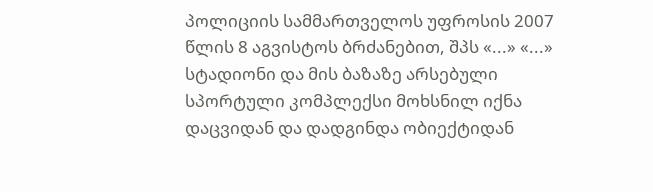პოლიციის სამმართველოს უფროსის 2007 წლის 8 აგვისტოს ბრძანებით, შპს «...» «...» სტადიონი და მის ბაზაზე არსებული სპორტული კომპლექსი მოხსნილ იქნა დაცვიდან და დადგინდა ობიექტიდან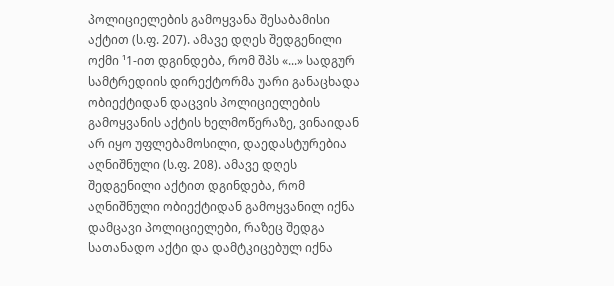პოლიციელების გამოყვანა შესაბამისი აქტით (ს.ფ. 207). ამავე დღეს შედგენილი ოქმი ¹1-ით დგინდება, რომ შპს «...» სადგურ სამტრედიის დირექტორმა უარი განაცხადა ობიექტიდან დაცვის პოლიციელების გამოყვანის აქტის ხელმოწერაზე, ვინაიდან არ იყო უფლებამოსილი, დაედასტურებია აღნიშნული (ს.ფ. 208). ამავე დღეს შედგენილი აქტით დგინდება, რომ აღნიშნული ობიექტიდან გამოყვანილ იქნა დამცავი პოლიციელები, რაზეც შედგა სათანადო აქტი და დამტკიცებულ იქნა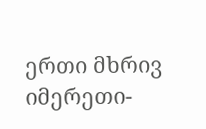ერთი მხრივ იმერეთი-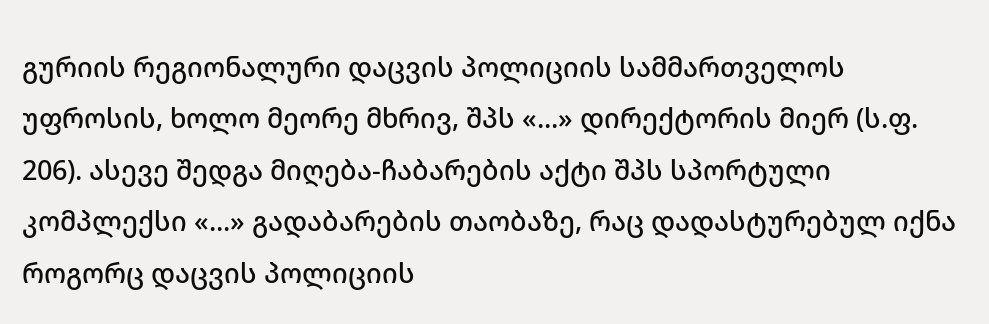გურიის რეგიონალური დაცვის პოლიციის სამმართველოს უფროსის, ხოლო მეორე მხრივ, შპს «...» დირექტორის მიერ (ს.ფ. 206). ასევე შედგა მიღება-ჩაბარების აქტი შპს სპორტული კომპლექსი «...» გადაბარების თაობაზე, რაც დადასტურებულ იქნა როგორც დაცვის პოლიციის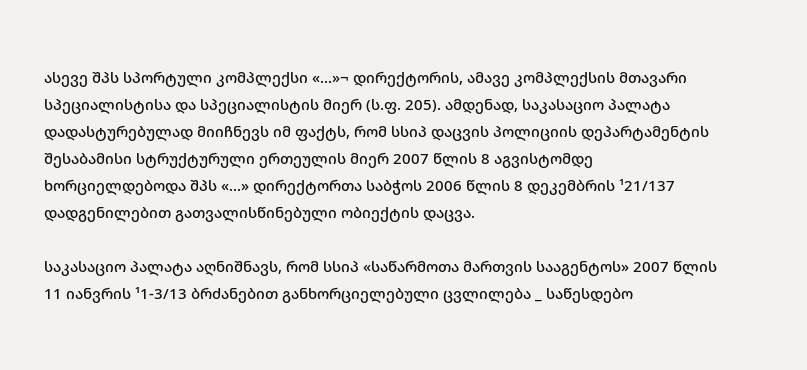ასევე შპს სპორტული კომპლექსი «...»¬ დირექტორის, ამავე კომპლექსის მთავარი სპეციალისტისა და სპეციალისტის მიერ (ს.ფ. 205). ამდენად, საკასაციო პალატა დადასტურებულად მიიჩნევს იმ ფაქტს, რომ სსიპ დაცვის პოლიციის დეპარტამენტის შესაბამისი სტრუქტურული ერთეულის მიერ 2007 წლის 8 აგვისტომდე ხორციელდებოდა შპს «...» დირექტორთა საბჭოს 2006 წლის 8 დეკემბრის ¹21/137 დადგენილებით გათვალისწინებული ობიექტის დაცვა.

საკასაციო პალატა აღნიშნავს, რომ სსიპ «საწარმოთა მართვის სააგენტოს» 2007 წლის 11 იანვრის ¹1-3/13 ბრძანებით განხორციელებული ცვლილება _ საწესდებო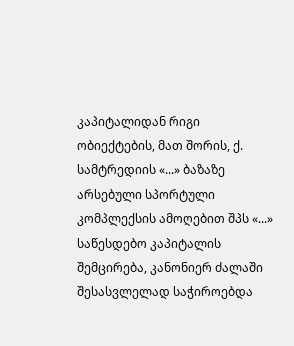კაპიტალიდან რიგი ობიექტების, მათ შორის, ქ. სამტრედიის «...» ბაზაზე არსებული სპორტული კომპლექსის ამოღებით შპს «...» საწესდებო კაპიტალის შემცირება, კანონიერ ძალაში შესასვლელად საჭიროებდა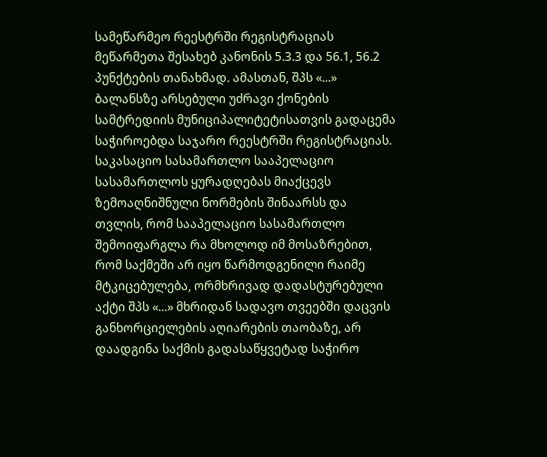სამეწარმეო რეესტრში რეგისტრაციას მეწარმეთა შესახებ კანონის 5.3.3 და 56.1, 56.2 პუნქტების თანახმად. ამასთან, შპს «...» ბალანსზე არსებული უძრავი ქონების სამტრედიის მუნიციპალიტეტისათვის გადაცემა საჭიროებდა საჯარო რეესტრში რეგისტრაციას. საკასაციო სასამართლო სააპელაციო სასამართლოს ყურადღებას მიაქცევს ზემოაღნიშნული ნორმების შინაარსს და თვლის, რომ სააპელაციო სასამართლო შემოიფარგლა რა მხოლოდ იმ მოსაზრებით, რომ საქმეში არ იყო წარმოდგენილი რაიმე მტკიცებულება, ორმხრივად დადასტურებული აქტი შპს «...» მხრიდან სადავო თვეებში დაცვის განხორციელების აღიარების თაობაზე, არ დაადგინა საქმის გადასაწყვეტად საჭირო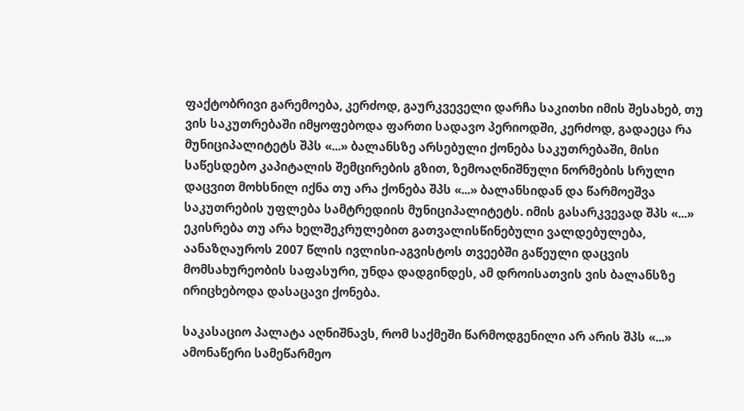ფაქტობრივი გარემოება, კერძოდ, გაურკვეველი დარჩა საკითხი იმის შესახებ, თუ ვის საკუთრებაში იმყოფებოდა ფართი სადავო პერიოდში, კერძოდ, გადაეცა რა მუნიციპალიტეტს შპს «...» ბალანსზე არსებული ქონება საკუთრებაში, მისი საწესდებო კაპიტალის შემცირების გზით, ზემოაღნიშნული ნორმების სრული დაცვით მოხსნილ იქნა თუ არა ქონება შპს «...» ბალანსიდან და წარმოეშვა საკუთრების უფლება სამტრედიის მუნიციპალიტეტს. იმის გასარკვევად შპს «...» ეკისრება თუ არა ხელშეკრულებით გათვალისწინებული ვალდებულება, აანაზღაუროს 2007 წლის ივლისი-აგვისტოს თვეებში გაწეული დაცვის მომსახურეობის საფასური, უნდა დადგინდეს, ამ დროისათვის ვის ბალანსზე ირიცხებოდა დასაცავი ქონება.

საკასაციო პალატა აღნიშნავს, რომ საქმეში წარმოდგენილი არ არის შპს «...» ამონაწერი სამეწარმეო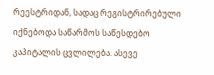რეესტრიდან, სადაც რეგისტრირებული იქნებოდა საწარმოს საწესდებო კაპიტალის ცვლილება. ასევე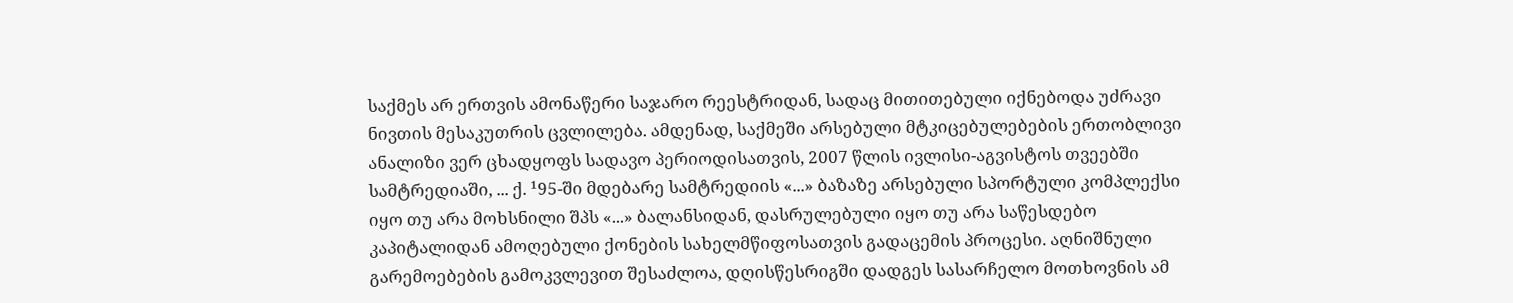საქმეს არ ერთვის ამონაწერი საჯარო რეესტრიდან, სადაც მითითებული იქნებოდა უძრავი ნივთის მესაკუთრის ცვლილება. ამდენად, საქმეში არსებული მტკიცებულებების ერთობლივი ანალიზი ვერ ცხადყოფს სადავო პერიოდისათვის, 2007 წლის ივლისი-აგვისტოს თვეებში სამტრედიაში, ... ქ. ¹95-ში მდებარე სამტრედიის «...» ბაზაზე არსებული სპორტული კომპლექსი იყო თუ არა მოხსნილი შპს «...» ბალანსიდან, დასრულებული იყო თუ არა საწესდებო კაპიტალიდან ამოღებული ქონების სახელმწიფოსათვის გადაცემის პროცესი. აღნიშნული გარემოებების გამოკვლევით შესაძლოა, დღისწესრიგში დადგეს სასარჩელო მოთხოვნის ამ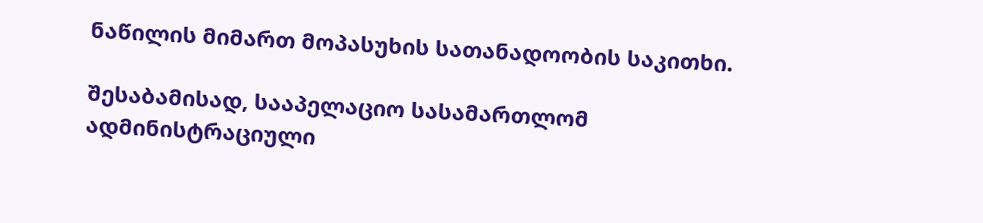ნაწილის მიმართ მოპასუხის სათანადოობის საკითხი.

შესაბამისად, სააპელაციო სასამართლომ ადმინისტრაციული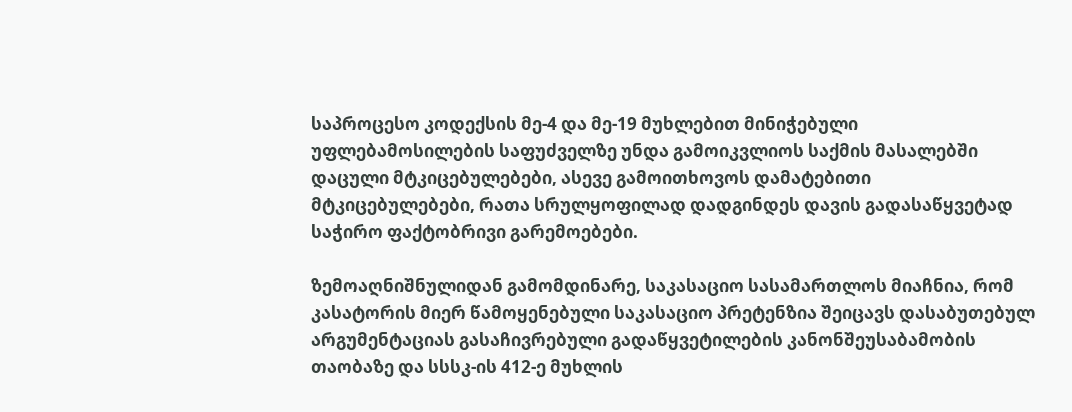საპროცესო კოდექსის მე-4 და მე-19 მუხლებით მინიჭებული უფლებამოსილების საფუძველზე უნდა გამოიკვლიოს საქმის მასალებში დაცული მტკიცებულებები, ასევე გამოითხოვოს დამატებითი მტკიცებულებები, რათა სრულყოფილად დადგინდეს დავის გადასაწყვეტად საჭირო ფაქტობრივი გარემოებები.

ზემოაღნიშნულიდან გამომდინარე, საკასაციო სასამართლოს მიაჩნია, რომ კასატორის მიერ წამოყენებული საკასაციო პრეტენზია შეიცავს დასაბუთებულ არგუმენტაციას გასაჩივრებული გადაწყვეტილების კანონშეუსაბამობის თაობაზე და სსსკ-ის 412-ე მუხლის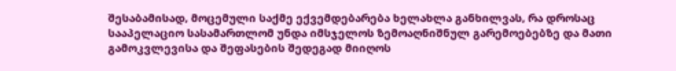შესაბამისად, მოცემული საქმე ექვემდებარება ხელახლა განხილვას, რა დროსაც სააპელაციო სასამართლომ უნდა იმსჯელოს ზემოაღნიშნულ გარემოებებზე და მათი გამოკვლევისა და შეფასების შედეგად მიიღოს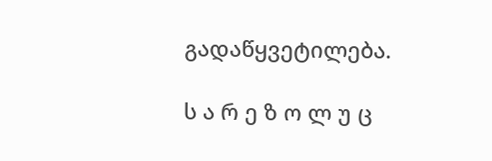გადაწყვეტილება.

ს ა რ ე ზ ო ლ უ ც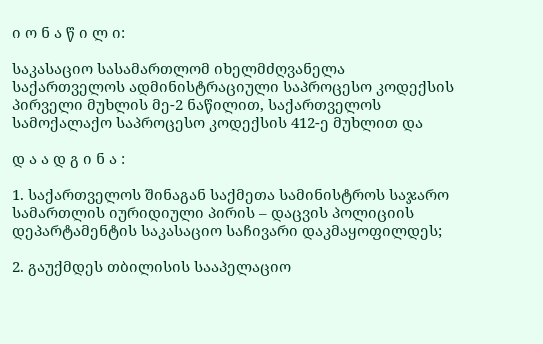ი ო ნ ა წ ი ლ ი:

საკასაციო სასამართლომ იხელმძღვანელა საქართველოს ადმინისტრაციული საპროცესო კოდექსის პირველი მუხლის მე-2 ნაწილით, საქართველოს სამოქალაქო საპროცესო კოდექსის 412-ე მუხლით და

დ ა ა დ გ ი ნ ა :

1. საქართველოს შინაგან საქმეთა სამინისტროს საჯარო სამართლის იურიდიული პირის – დაცვის პოლიციის დეპარტამენტის საკასაციო საჩივარი დაკმაყოფილდეს;

2. გაუქმდეს თბილისის სააპელაციო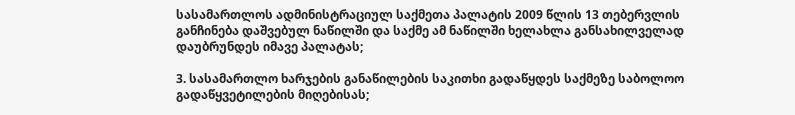სასამართლოს ადმინისტრაციულ საქმეთა პალატის 2009 წლის 13 თებერვლის განჩინება დაშვებულ ნაწილში და საქმე ამ ნაწილში ხელახლა განსახილველად დაუბრუნდეს იმავე პალატას;

3. სასამართლო ხარჯების განაწილების საკითხი გადაწყდეს საქმეზე საბოლოო გადაწყვეტილების მიღებისას;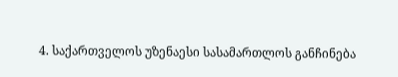4. საქართველოს უზენაესი სასამართლოს განჩინება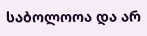საბოლოოა და არ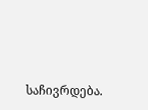საჩივრდება.